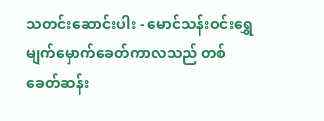သတင်းဆောင်းပါး - မောင်သန်းဝင်းရွှေ
မျက်မှောက်ခေတ်ကာလသည် တစ်ခေတ်ဆန်း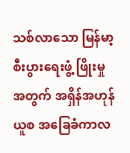သစ်လာသော မြန်မာ့စီးပွားရေးဖွံ့ ဖြိုးမှုအတွက် အရှိန်အဟုန်ယူစ အခြေခံကာလ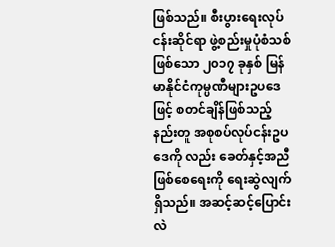ဖြစ်သည်။ စီးပွားရေးလုပ်ငန်းဆိုင်ရာ ဖွဲ့စည်းမှုပုံစံသစ်ဖြစ်သော ၂၀၁၇ ခုနှစ် မြန်မာနိုင်ငံကုမ္ပဏီများဥပဒေဖြင့် စတင်ချိန်ဖြစ်သည့်နည်းတူ အစုစပ်လုပ်ငန်းဥပဒေကို လည်း ခေတ်နှင့်အညီဖြစ်စေရေးကို ရေးဆွဲလျက်ရှိသည်။ အဆင့်ဆင့်ပြောင်းလဲ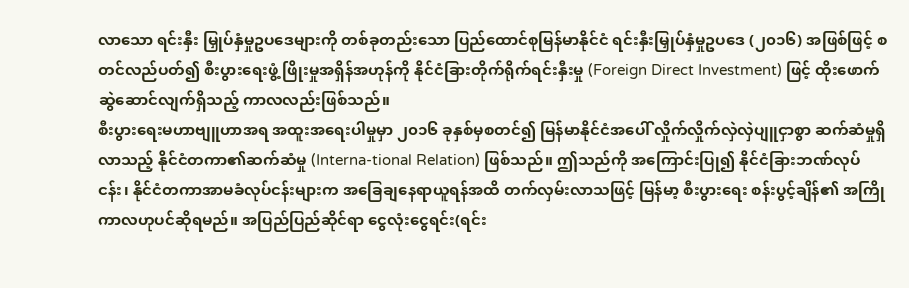လာသော ရင်းနှီး မြှုပ်နှံမှုဥပဒေများကို တစ်ခုတည်းသော ပြည်ထောင်စုမြန်မာနိုင်ငံ ရင်းနှီးမြှုပ်နှံမှုဥပဒေ (၂၀၁၆) အဖြစ်ဖြင့် စတင်လည်ပတ်၍ စီးပွားရေးဖွံ့ ဖြိုးမှုအရှိန်အဟုန်ကို နိုင်ငံခြားတိုက်ရိုက်ရင်းနှီးမှု (Foreign Direct Investment) ဖြင့် ထိုးဖောက်ဆွဲဆောင်လျက်ရှိသည့် ကာလလည်းဖြစ်သည်။
စီးပွားရေးမဟာဗျူဟာအရ အထူးအရေးပါမှုမှာ ၂၀၁၆ ခုနှစ်မှစတင်၍ မြန်မာနိုင်ငံအပေါ် လှိုက်လှိုက်လှဲလှဲပျူငှာစွာ ဆက်ဆံမှုရှိလာသည့် နိုင်ငံတကာ၏ဆက်ဆံမှု (Interna-tional Relation) ဖြစ်သည်။ ဤသည်ကို အကြောင်းပြု၍ နိုင်ငံခြားဘဏ်လုပ်ငန်း၊ နိုင်ငံတကာအာမခံလုပ်ငန်းများက အခြေချနေရာယူရန်အထိ တက်လှမ်းလာသဖြင့် မြန်မာ့ စီးပွားရေး စန်းပွင့်ချိန်၏ အကြိုကာလဟုပင်ဆိုရမည်။ အပြည်ပြည်ဆိုင်ရာ ငွေလုံးငွေရင်း(ရင်း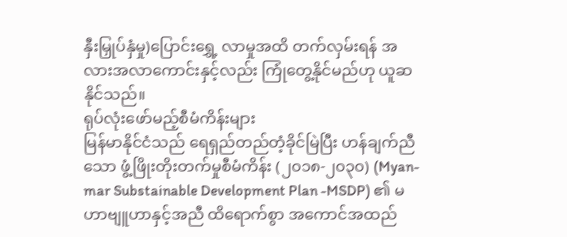နှီးမြှုပ်နှံမှု)ပြောင်းရွှေ့ လာမှုအထိ တက်လှမ်းရန် အလားအလာကောင်းနှင့်လည်း ကြုံတွေ့နိုင်မည်ဟု ယူဆနိုင်သည်။
ရုပ်လုံးဖော်မည့်စီမံကိန်းများ
မြန်မာနိုင်ငံသည် ရေရှည်တည်တံ့ခိုင်မြဲပြီး ဟန်ချက်ညီသော ဖွံ့ဖြိုးတိုးတက်မှုစီမံကိန်း (၂၀၁၈-၂၀၃၀) (Myan-mar Substainable Development Plan -MSDP) ၏ မဟာဗျူဟာနှင့်အညီ ထိရောက်စွာ အကောင်အထည်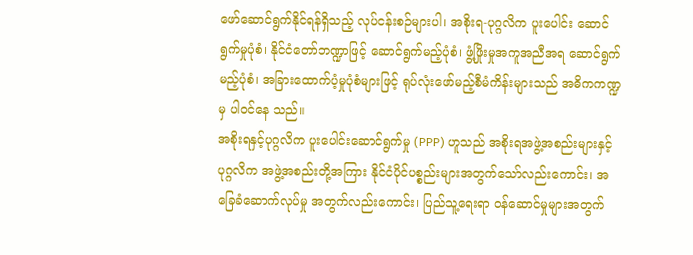ဖော်ဆောင်ရွက်နိုင်ရန်ရှိသည့် လုပ်ငန်းစဉ်များပါ၊ အစိုးရ-ပုဂ္ဂလိက ပူးပေါင်း ဆောင်ရွက်မှုပုံစံ၊ နိုင်ငံတော်ဘဏ္ဍာဖြင့် ဆောင်ရွက်မည့်ပုံစံ၊ ဖွံ့ဖြိုးမှုအကူအညီအရ ဆောင်ရွက် မည့်ပုံစံ၊ အခြားထောက်ပံ့မှုပုံစံများဖြင့် ရုပ်လုံးဖော်မည့်စီမံကိန်းများသည် အဓိကကဏ္ဍမှ ပါဝင်နေ သည်။
အစိုးရနှင့်ပုဂ္ဂလိက ပူးပေါင်းဆောင်ရွက်မှု (PPP) ဟူသည် အစိုးရအဖွဲ့အစည်းများနှင့် ပုဂ္ဂလိက အဖွဲ့အစည်းတို့အကြား နိုင်ငံပိုင်ပစ္စည်းများအတွက်သော်လည်းကောင်း၊ အခြေခံဆောက်လုပ်မှု အတွက်လည်းကောင်း၊ ပြည်သူ့ရေးရာ ဝန်ဆောင်မှုများအတွက်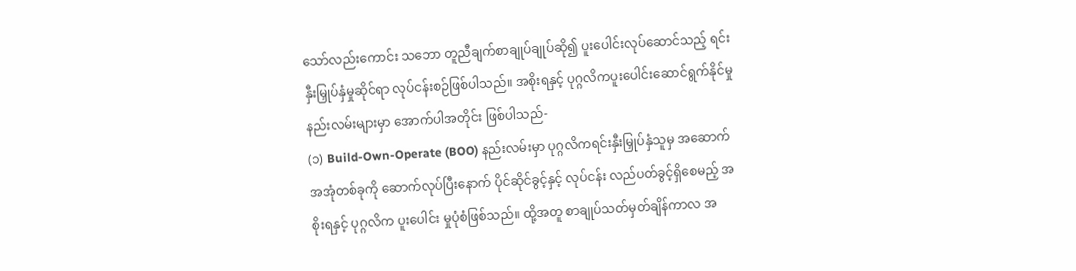သော်လည်းကောင်း သဘော တူညီချက်စာချုပ်ချုပ်ဆို၍ ပူးပေါင်းလုပ်ဆောင်သည့် ရင်းနှီးမြှုပ်နှံမှုဆိုင်ရာ လုပ်ငန်းစဉ်ဖြစ်ပါသည်။ အစိုးရနှင့် ပုဂ္ဂလိကပူးပေါင်းဆောင်ရွက်နိုင်မှု နည်းလမ်းများမှာ အောက်ပါအတိုင်း ဖြစ်ပါသည်-
(၁) Build-Own-Operate (BOO) နည်းလမ်းမှာ ပုဂ္ဂလိကရင်းနှီးမြှုပ်နှံသူမှ အဆောက်အအုံတစ်ခုကို ဆောက်လုပ်ပြီးနောက် ပိုင်ဆိုင်ခွင့်နှင့် လုပ်ငန်း လည်ပတ်ခွင့်ရှိစေမည့် အစိုးရနှင့် ပုဂ္ဂလိက ပူးပေါင်း မှုပုံစံဖြစ်သည်။ ထို့အတူ စာချုပ်သတ်မှတ်ချိန်ကာလ အ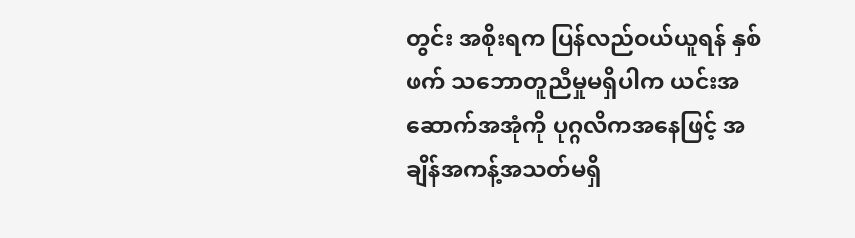တွင်း အစိုးရက ပြန်လည်ဝယ်ယူရန် နှစ်ဖက် သဘောတူညီမှုမရှိပါက ယင်းအဆောက်အအုံကို ပုဂ္ဂလိကအနေဖြင့် အချိန်အကန့်အသတ်မရှိ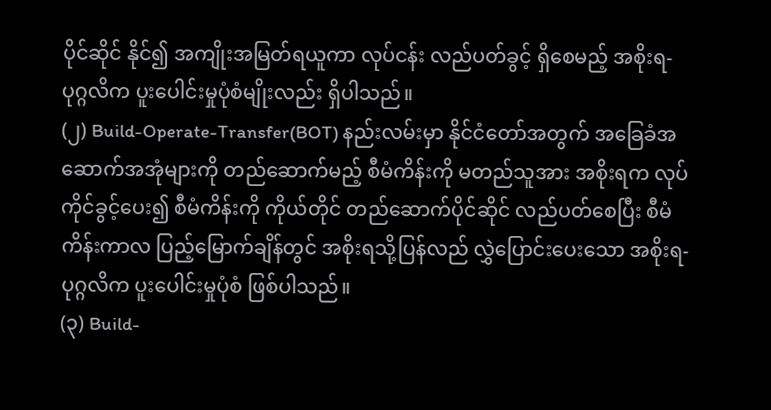ပိုင်ဆိုင် နိုင်၍ အကျိုးအမြတ်ရယူကာ လုပ်ငန်း လည်ပတ်ခွင့် ရှိစေမည့် အစိုးရ-ပုဂ္ဂလိက ပူးပေါင်းမှုပုံစံမျိုးလည်း ရှိပါသည်။
(၂) Build-Operate-Transfer(BOT) နည်းလမ်းမှာ နိုင်ငံတော်အတွက် အခြေခံအဆောက်အအုံများကို တည်ဆောက်မည့် စီမံကိန်းကို မတည်သူအား အစိုးရက လုပ်ကိုင်ခွင့်ပေး၍ စီမံကိန်းကို ကိုယ်တိုင် တည်ဆောက်ပိုင်ဆိုင် လည်ပတ်စေပြီး စီမံကိန်းကာလ ပြည့်မြောက်ချိန်တွင် အစိုးရသို့ပြန်လည် လွှဲပြောင်းပေးသော အစိုးရ-ပုဂ္ဂလိက ပူးပေါင်းမှုပုံစံ ဖြစ်ပါသည်။
(၃) Build-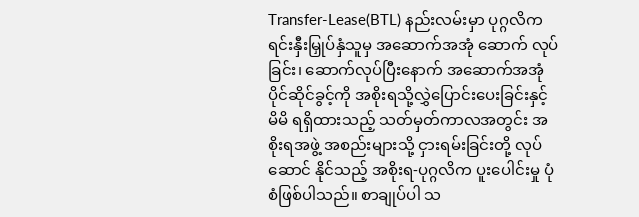Transfer-Lease(BTL) နည်းလမ်းမှာ ပုဂ္ဂလိကရင်းနှီးမြှုပ်နှံသူမှ အဆောက်အအုံ ဆောက် လုပ်ခြင်း၊ ဆောက်လုပ်ပြီးနောက် အဆောက်အအုံ ပိုင်ဆိုင်ခွင့်ကို အစိုးရသို့လွှဲပြောင်းပေးခြင်းနှင့် မိမိ ရရှိထားသည့် သတ်မှတ်ကာလအတွင်း အစိုးရအဖွဲ့ အစည်းများသို့ ငှားရမ်းခြင်းတို့ လုပ်ဆောင် နိုင်သည့် အစိုးရ-ပုဂ္ဂလိက ပူးပေါင်းမှု ပုံစံဖြစ်ပါသည်။ စာချုပ်ပါ သ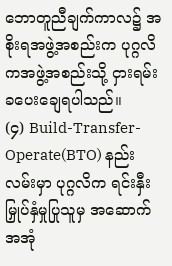ဘောတူညီချက်ကာလ၌ အစိုးရအဖွဲ့အစည်းက ပုဂ္ဂလိကအဖွဲ့အစည်းသို့ ငှားရမ်းခပေးချေရပါသည်။
(၄) Build-Transfer-Operate(BTO) နည်းလမ်းမှာ ပုဂ္ဂလိက ရင်းနှီးမြှုပ်နှံမှုပြုသူမှ အဆောက်အအုံ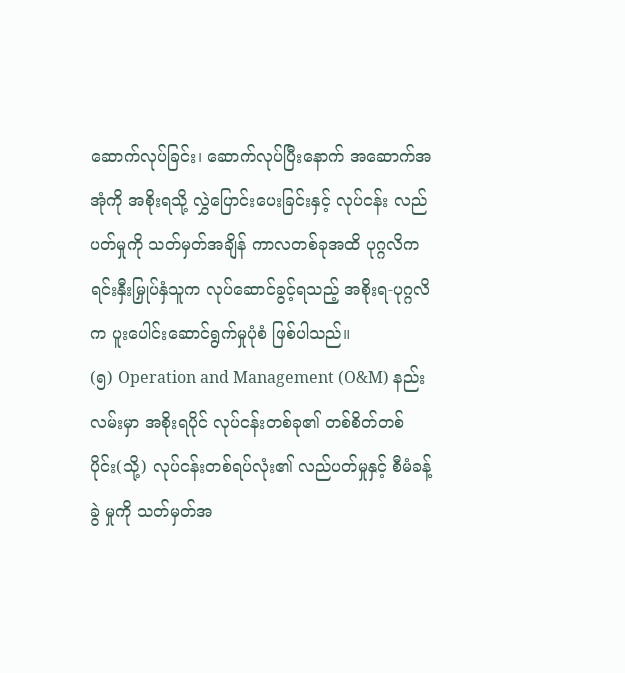ဆောက်လုပ်ခြင်း၊ ဆောက်လုပ်ပြီးနောက် အဆောက်အအုံကို အစိုးရသို့ လွှဲပြောင်းပေးခြင်းနှင့် လုပ်ငန်း လည်ပတ်မှုကို သတ်မှတ်အချိန် ကာလတစ်ခုအထိ ပုဂ္ဂလိကရင်းနှီးမြှုပ်နှံသူက လုပ်ဆောင်ခွင့်ရသည့် အစိုးရ-ပုဂ္ဂလိက ပူးပေါင်းဆောင်ရွက်မှုပုံစံ ဖြစ်ပါသည်။
(၅) Operation and Management (O&M) နည်းလမ်းမှာ အစိုးရပိုင် လုပ်ငန်းတစ်ခု၏ တစ်စိတ်တစ် ပိုင်း(သို့) လုပ်ငန်းတစ်ရပ်လုံး၏ လည်ပတ်မှုနှင့် စီမံခန့်ခွဲ မှုကို သတ်မှတ်အ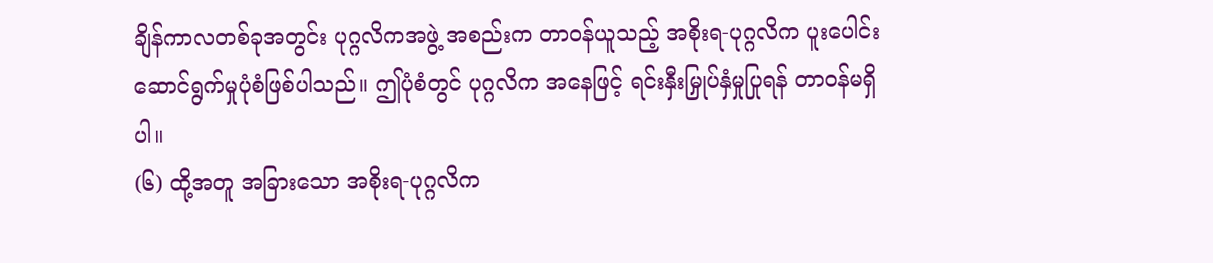ချိန်ကာလတစ်ခုအတွင်း ပုဂ္ဂလိကအဖွဲ့ အစည်းက တာဝန်ယူသည့် အစိုးရ-ပုဂ္ဂလိက ပူးပေါင်းဆောင်ရွက်မှုပုံစံဖြစ်ပါသည်။ ဤပုံစံတွင် ပုဂ္ဂလိက အနေဖြင့် ရင်းနှီးမြှုပ်နှံမှုပြုရန် တာဝန်မရှိပါ။
(၆) ထို့အတူ အခြားသော အစိုးရ-ပုဂ္ဂလိက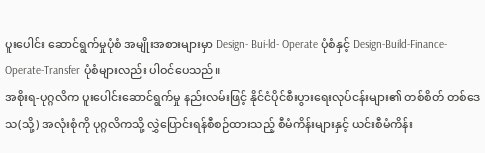ပူးပေါင်း ဆောင်ရွက်မှုပုံစံ အမျိုးအစားများမှာ Design- Bui-ld- Operate ပုံစံနှင့် Design-Build-Finance-Operate-Transfer ပုံစံများလည်း ပါဝင်ပေသည်။
အစိုးရ-ပုဂ္ဂလိက ပူးပေါင်းဆောင်ရွက်မှု နည်းလမ်းဖြင့် နိုင်ငံပိုင်စီးပွားရေးလုပ်ငန်းများ၏ တစ်စိတ် တစ်ဒေသ(သို့) အလုံးစုံကို ပုဂ္ဂလိကသို့ လွှဲပြောင်းရန်စီစဉ်ထားသည့် စီမံကိန်းများနှင့် ယင်းစီမံကိန်း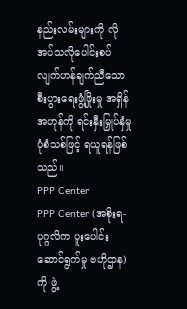နည်းလမ်းများကို လိုအပ်သလိုပေါင်းစပ် လျက်ဟန်ချက်ညီသော စီးပွားရေးဖွံ့ဖြိုးမှု အရှိန်အဟုန်ကို ရင်းနှီးမြှုပ်နှံမှုပုံစံသစ်ဖြင့် ရယူရန်ဖြစ်သည်။
PPP Center
PPP Center (အစိုးရ-ပုဂ္ဂလိက ပူးပေါင်းဆောင်ရွက်မှု ဗဟိုဌာန)ကို ဖွဲ့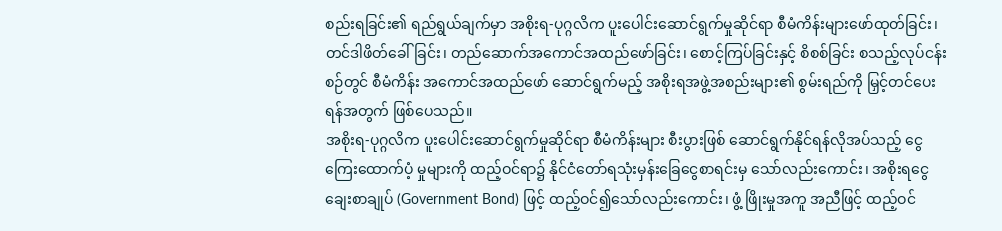စည်းရခြင်း၏ ရည်ရွယ်ချက်မှာ အစိုးရ-ပုဂ္ဂလိက ပူးပေါင်းဆောင်ရွက်မှုဆိုင်ရာ စီမံကိန်းများဖော်ထုတ်ခြင်း၊ တင်ဒါဖိတ်ခေါ်ခြင်း၊ တည်ဆောက်အကောင်အထည်ဖော်ခြင်း၊ စောင့်ကြပ်ခြင်းနှင့် စိစစ်ခြင်း စသည့်လုပ်ငန်းစဉ်တွင် စီမံကိန်း အကောင်အထည်ဖော် ဆောင်ရွက်မည့် အစိုးရအဖွဲ့အစည်းများ၏ စွမ်းရည်ကို မြှင့်တင်ပေးရန်အတွက် ဖြစ်ပေသည်။
အစိုးရ-ပုဂ္ဂလိက ပူးပေါင်းဆောင်ရွက်မှုဆိုင်ရာ စီမံကိန်းများ စီးပွားဖြစ် ဆောင်ရွက်နိုင်ရန်လိုအပ်သည့် ငွေကြေးထောက်ပံ့ မှုများကို ထည့်ဝင်ရာ၌ နိုင်ငံတော်ရသုံးမှန်းခြေငွေစာရင်းမှ သော်လည်းကောင်း၊ အစိုးရငွေချေးစာချုပ် (Government Bond) ဖြင့် ထည့်ဝင်၍သော်လည်းကောင်း၊ ဖွံ့ ဖြိုးမှုအကူ အညီဖြင့် ထည့်ဝင်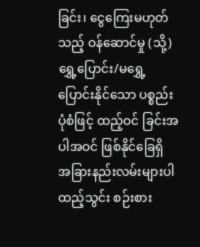ခြင်း၊ ငွေကြေးမဟုတ်သည့် ဝန်ဆောင်မှု (သို့) ရွှေ့ပြောင်း/မရွှေ့ပြောင်းနိုင်သော ပစ္စည်းပုံစံဖြင့် ထည့်ဝင် ခြင်းအပါအဝင် ဖြစ်နိုင်ခြေရှိ အခြားနည်းလမ်းများပါ ထည့်သွင်း စဉ်းစား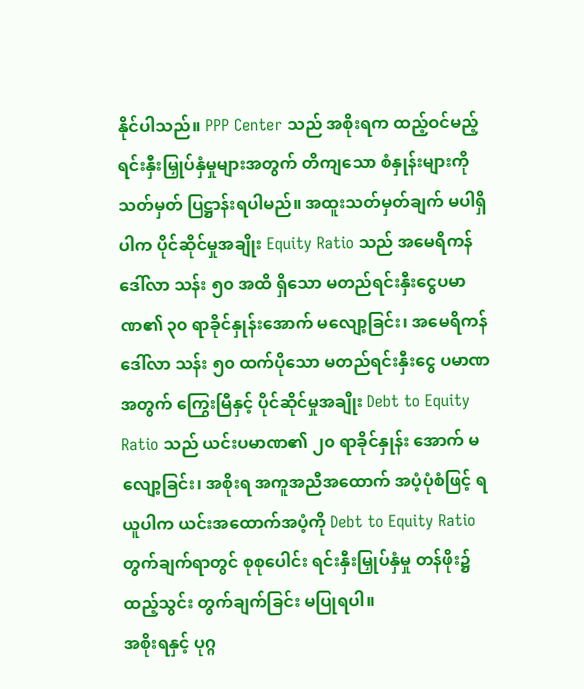နိုင်ပါသည်။ PPP Center သည် အစိုးရက ထည့်ဝင်မည့် ရင်းနှီးမြှုပ်နှံမှုများအတွက် တိကျသော စံနှုန်းများကို သတ်မှတ် ပြဋ္ဌာန်းရပါမည်။ အထူးသတ်မှတ်ချက် မပါရှိပါက ပိုင်ဆိုင်မှုအချိုး Equity Ratio သည် အမေရိကန်ဒေါ်လာ သန်း ၅၀ အထိ ရှိသော မတည်ရင်းနှီးငွေပမာဏ၏ ၃၀ ရာခိုင်နှုန်းအောက် မလျော့ခြင်း၊ အမေရိကန်ဒေါ်လာ သန်း ၅၀ ထက်ပိုသော မတည်ရင်းနှီးငွေ ပမာဏအတွက် ကြွေးမြီနှင့် ပိုင်ဆိုင်မှုအချိုး Debt to Equity Ratio သည် ယင်းပမာဏ၏ ၂၀ ရာခိုင်နှုန်း အောက် မလျော့ခြင်း၊ အစိုးရ အကူအညီအထောက် အပံ့ပုံစံဖြင့် ရယူပါက ယင်းအထောက်အပံ့ကို Debt to Equity Ratio တွက်ချက်ရာတွင် စုစုပေါင်း ရင်းနှီးမြှုပ်နှံမှု တန်ဖိုး၌ ထည့်သွင်း တွက်ချက်ခြင်း မပြုရပါ။
အစိုးရနှင့် ပုဂ္ဂ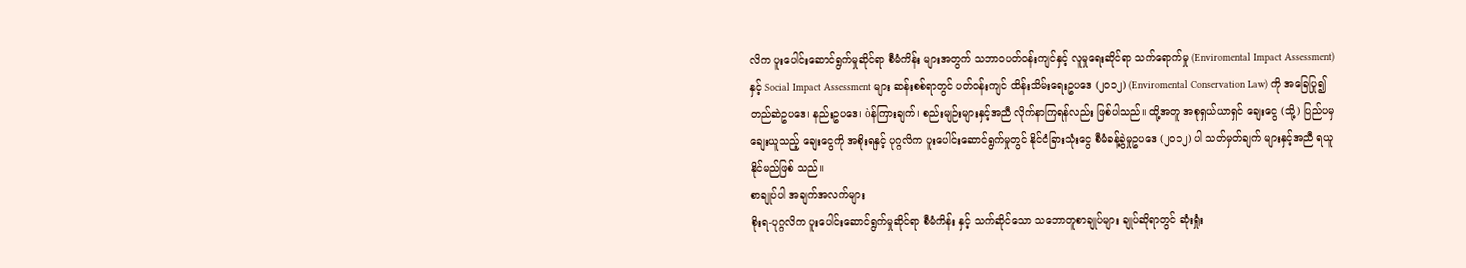လိက ပူးပေါင်းဆောင်ရွက်မှုဆိုင်ရာ စီမံကိန်း များအတွက် သဘာဝပတ်ဝန်းကျင်နှင့် လူမှုရေးဆိုင်ရာ သက်ရောက်မှု (Enviromental Impact Assessment) နှင့် Social Impact Assessment များ ဆန်းစစ်ရာတွင် ပတ်ဝန်းကျင် ထိန်းသိမ်းရေးဥပဒေ (၂၀၁၂) (Enviromental Conservation Law) ကို အခြေပြု၍ တည်ဆဲဥပဒေ၊ နည်းဥပဒေ၊ òန်ကြားချက်၊ စည်းမျဉ်းများနှင့်အညီ လိုက်နာကြရန်လည်း ဖြစ်ပါသည်။ ထို့အတူ အစုရှယ်ယာရှင် ချေးငွေ (သို့) ပြည်ပမှ ချေးယူသည့် ချေးငွေကို အစိုးရနှင့် ပုဂ္ဂလိက ပူးပေါင်းဆောင်ရွက်မှုတွင် နိုင်ငံခြားသုံးငွေ စီမံခန့်ခွဲမှုဥပဒေ (၂၀၁၂) ပါ သတ်မှတ်ချက် များနှင့်အညီ ရယူနိုင်မည်ဖြစ် သည်။
စာချုပ်ပါ အချက်အလက်များ
စိုးရ-ပုဂ္ဂလိက ပူးပေါင်းဆောင်ရွက်မှုဆိုင်ရာ စီမံကိန်း နှင့် သက်ဆိုင်သော သဘောတူစာချုပ်များ ချုပ်ဆိုရာတွင် ဆုံးရှုံး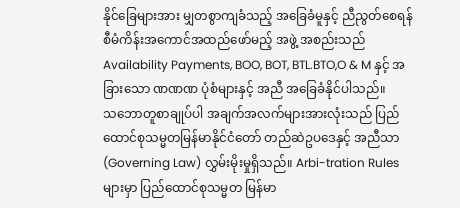နိုင်ခြေများအား မျှတစွာကျခံသည့် အခြေခံမူနှင့် ညီညွတ်စေရန် စီမံကိန်းအကောင်အထည်ဖော်မည့် အဖွဲ့ အစည်းသည် Availability Payments, BOO, BOT, BTL.BTO,O & M နှင့် အခြားသော ဏဏဏ ပုံစံများနှင့် အညီ အခြေခံနိုင်ပါသည်။
သဘောတူစာချုပ်ပါ အချက်အလက်များအားလုံးသည် ပြည်ထောင်စုသမ္မတမြန်မာနိုင်ငံတော် တည်ဆဲဥပဒေနှင့် အညီသာ (Governing Law) လွှမ်းမိုးမှုရှိသည်။ Arbi-tration Rules များမှာ ပြည်ထောင်စုသမ္မတ မြန်မာ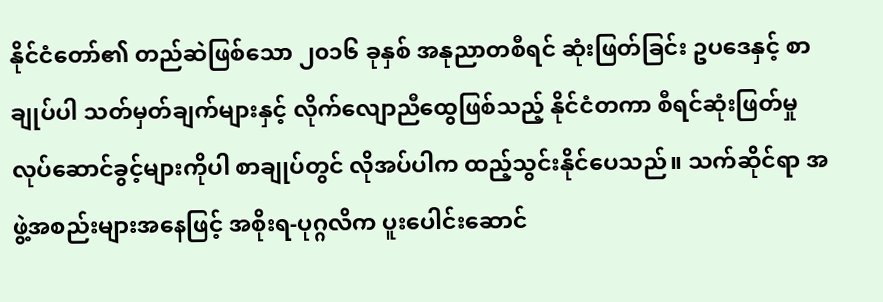နိုင်ငံတော်၏ တည်ဆဲဖြစ်သော ၂၀၁၆ ခုနှစ် အနုညာတစီရင် ဆုံးဖြတ်ခြင်း ဥပဒေနှင့် စာချုပ်ပါ သတ်မှတ်ချက်များနှင့် လိုက်လျောညီထွေဖြစ်သည့် နိုင်ငံတကာ စီရင်ဆုံးဖြတ်မှု လုပ်ဆောင်ခွင့်များကိုပါ စာချုပ်တွင် လိုအပ်ပါက ထည့်သွင်းနိုင်ပေသည်။ သက်ဆိုင်ရာ အဖွဲ့အစည်းများအနေဖြင့် အစိုးရ-ပုဂ္ဂလိက ပူးပေါင်းဆောင်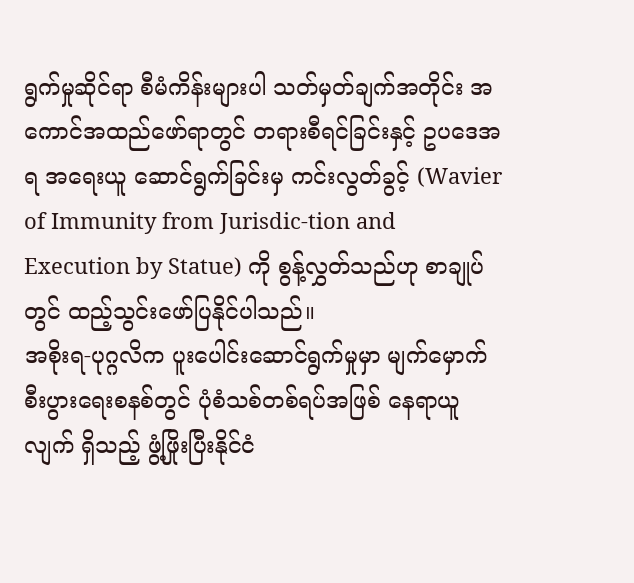ရွက်မှုဆိုင်ရာ စီမံကိန်းများပါ သတ်မှတ်ချက်အတိုင်း အကောင်အထည်ဖော်ရာတွင် တရားစီရင်ခြင်းနှင့် ဥပဒေအရ အရေးယူ ဆောင်ရွက်ခြင်းမှ ကင်းလွတ်ခွင့် (Wavier of Immunity from Jurisdic-tion and Execution by Statue) ကို စွန့်လွှတ်သည်ဟု စာချုပ်တွင် ထည့်သွင်းဖော်ပြနိုင်ပါသည်။
အစိုးရ-ပုဂ္ဂလိက ပူးပေါင်းဆောင်ရွက်မှုမှာ မျက်မှောက် စီးပွားရေးစနစ်တွင် ပုံစံသစ်တစ်ရပ်အဖြစ် နေရာယူလျက် ရှိသည့် ဖွံ့ဖြိုးပြီးနိုင်ငံ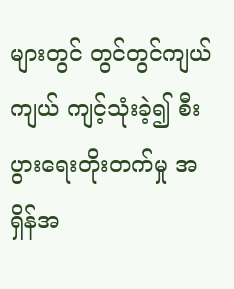များတွင် တွင်တွင်ကျယ်ကျယ် ကျင့်သုံးခဲ့၍ စီးပွားရေးတိုးတက်မှု အရှိန်အ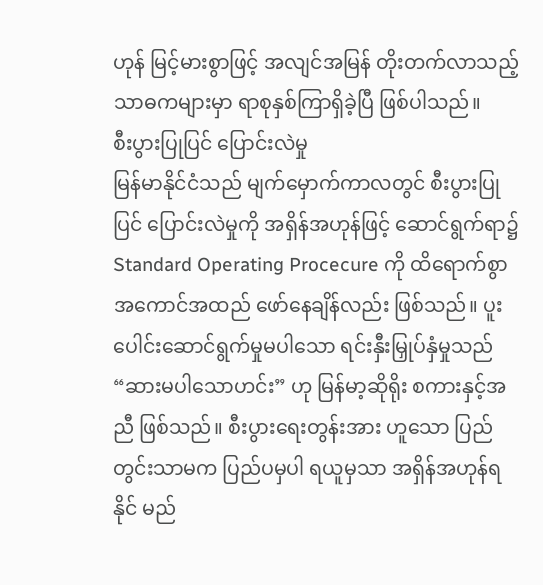ဟုန် မြင့်မားစွာဖြင့် အလျင်အမြန် တိုးတက်လာသည့် သာဓကများမှာ ရာစုနှစ်ကြာရှိခဲ့ပြီ ဖြစ်ပါသည်။
စီးပွားပြုပြင် ပြောင်းလဲမှု
မြန်မာနိုင်ငံသည် မျက်မှောက်ကာလတွင် စီးပွားပြုပြင် ပြောင်းလဲမှုကို အရှိန်အဟုန်ဖြင့် ဆောင်ရွက်ရာ၌ Standard Operating Procecure ကို ထိရောက်စွာ အကောင်အထည် ဖော်နေချိန်လည်း ဖြစ်သည်။ ပူးပေါင်းဆောင်ရွက်မှုမပါသော ရင်းနှီးမြှုပ်နှံမှုသည် “ဆားမပါသောဟင်း” ဟု မြန်မာ့ဆိုရိုး စကားနှင့်အညီ ဖြစ်သည်။ စီးပွားရေးတွန်းအား ဟူသော ပြည်တွင်းသာမက ပြည်ပမှပါ ရယူမှသာ အရှိန်အဟုန်ရနိုင် မည်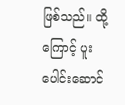ဖြစ်သည်။ ထို့ကြောင့် ပူးပေါင်းဆောင်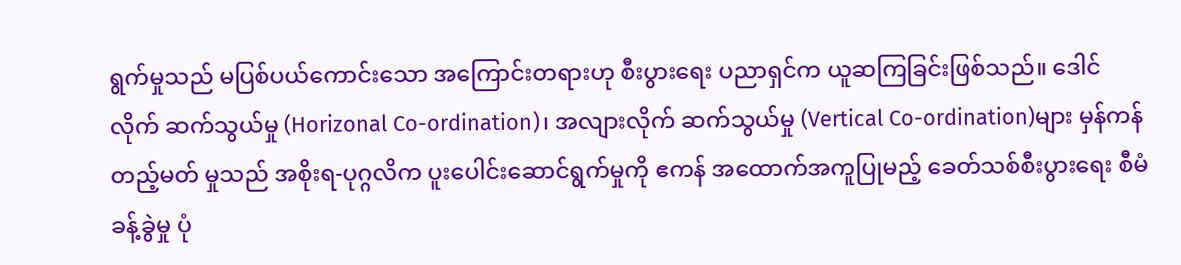ရွက်မှုသည် မပြစ်ပယ်ကောင်းသော အကြောင်းတရားဟု စီးပွားရေး ပညာရှင်က ယူဆကြခြင်းဖြစ်သည်။ ဒေါင်လိုက် ဆက်သွယ်မှု (Horizonal Co-ordination)၊ အလျားလိုက် ဆက်သွယ်မှု (Vertical Co-ordination)များ မှန်ကန်တည့်မတ် မှုသည် အစိုးရ-ပုဂ္ဂလိက ပူးပေါင်းဆောင်ရွက်မှုကို ဧကန် အထောက်အကူပြုမည့် ခေတ်သစ်စီးပွားရေး စီမံခန့်ခွဲမှု ပုံ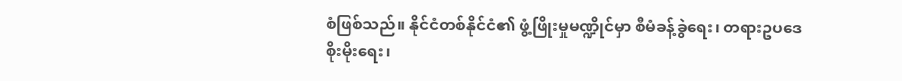စံဖြစ်သည်။ နိုင်ငံတစ်နိုင်ငံ၏ ဖွံ့ဖြိုးမှုမဏ္ဍိုင်မှာ စီမံခန့်ခွဲရေး၊ တရားဥပဒေစိုးမိုးရေး၊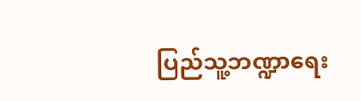ပြည်သူ့ဘဏ္ဍာရေး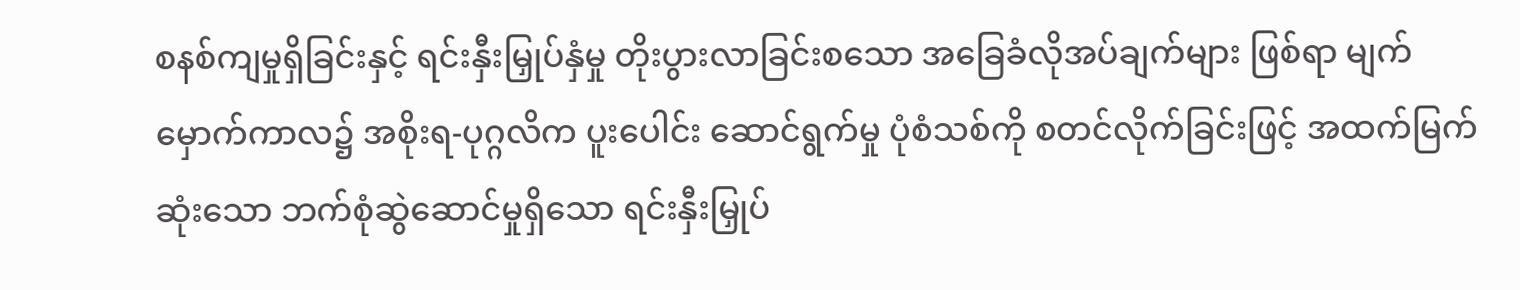စနစ်ကျမှုရှိခြင်းနှင့် ရင်းနှီးမြှုပ်နှံမှု တိုးပွားလာခြင်းစသော အခြေခံလိုအပ်ချက်များ ဖြစ်ရာ မျက်မှောက်ကာလ၌ အစိုးရ-ပုဂ္ဂလိက ပူးပေါင်း ဆောင်ရွက်မှု ပုံစံသစ်ကို စတင်လိုက်ခြင်းဖြင့် အထက်မြက်ဆုံးသော ဘက်စုံဆွဲဆောင်မှုရှိသော ရင်းနှီးမြှုပ်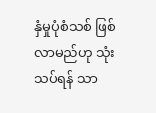နှံမှုပုံစံသစ် ဖြစ်လာမည်ဟု သုံးသပ်ရန် သာ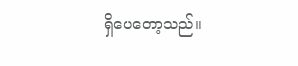ရှိပေတော့သည်။